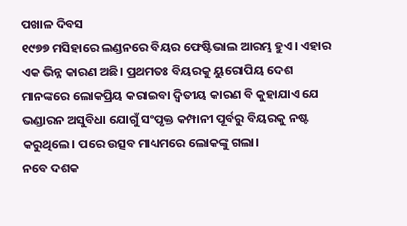ପଖାଳ ଦିବସ
୧୯୭୭ ମସିହାରେ ଲଣ୍ଡନରେ ବିୟର ଫେଷ୍ଟିଭାଲ ଆରମ୍ଭ ହୁଏ। ଏହାର ଏକ ଭିନ୍ନ କାରଣ ଅଛି। ପ୍ରଥମତଃ ବିୟରକୁ ୟୁରୋପିୟ ଦେଶ ମାନଙ୍କରେ ଲୋକପ୍ରିୟ କରାଇବା ଦ୍ଵିତୀୟ କାରଣ ବି କୁହାଯାଏ ଯେ ଭଣ୍ଡାରନ ଅସୁବିଧା ଯୋଗୁଁ ସଂପୃକ୍ତ କମ୍ପାନୀ ପୂର୍ବରୁ ବିୟରକୁ ନଷ୍ଟ କରୁଥିଲେ। ପରେ ଉତ୍ସବ ମାଧ୍ୟମରେ ଲୋକଙ୍କୁ ଗଲା।
ନବେ ଦଶକ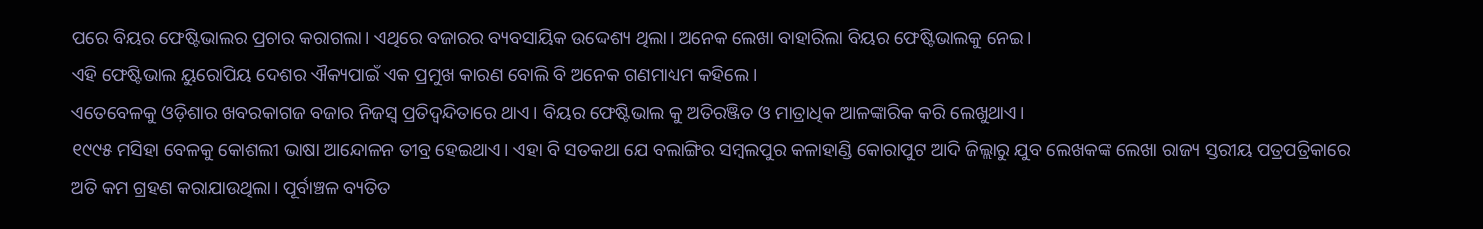ପରେ ବିୟର ଫେଷ୍ଟିଭାଲର ପ୍ରଚାର କରାଗଲା। ଏଥିରେ ବଜାରର ବ୍ୟବସାୟିକ ଉଦ୍ଦେଶ୍ୟ ଥିଲା। ଅନେକ ଲେଖା ବାହାରିଲା ବିୟର ଫେଷ୍ଟିଭାଲକୁ ନେଇ।
ଏହି ଫେଷ୍ଟିଭାଲ ୟୁରୋପିୟ ଦେଶର ଐକ୍ୟପାଇଁ ଏକ ପ୍ରମୁଖ କାରଣ ବୋଲି ବି ଅନେକ ଗଣମାଧ୍ୟମ କହିଲେ।
ଏତେବେଳକୁ ଓଡ଼ିଶାର ଖବରକାଗଜ ବଜାର ନିଜସ୍ଵ ପ୍ରତିଦ୍ଵନ୍ଦିତାରେ ଥାଏ। ବିୟର ଫେଷ୍ଟିଭାଲ କୁ ଅତିରଞ୍ଜିତ ଓ ମାତ୍ରାଧିକ ଆଳଙ୍କାରିକ କରି ଲେଖୁଥାଏ।
୧୯୯୫ ମସିହା ବେଳକୁ କୋଶଲୀ ଭାଷା ଆନ୍ଦୋଳନ ତୀବ୍ର ହେଇଥାଏ। ଏହା ବି ସତକଥା ଯେ ବଲାଙ୍ଗିର ସମ୍ବଲପୁର କଳାହାଣ୍ଡି କୋରାପୁଟ ଆଦି ଜିଲ୍ଲାରୁ ଯୁବ ଲେଖକଙ୍କ ଲେଖା ରାଜ୍ୟ ସ୍ତରୀୟ ପତ୍ରପତ୍ରିକାରେ ଅତି କମ ଗ୍ରହଣ କରାଯାଉଥିଲା। ପୂର୍ବାଞ୍ଚଳ ବ୍ୟତିତ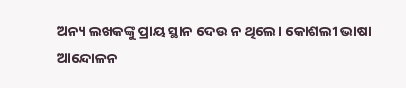ଅନ୍ୟ ଲଖକଙ୍କୁ ପ୍ରାୟ ସ୍ଥାନ ଦେଉ ନ ଥିଲେ। କୋଶଲୀ ଭାଷା ଆନ୍ଦୋଳନ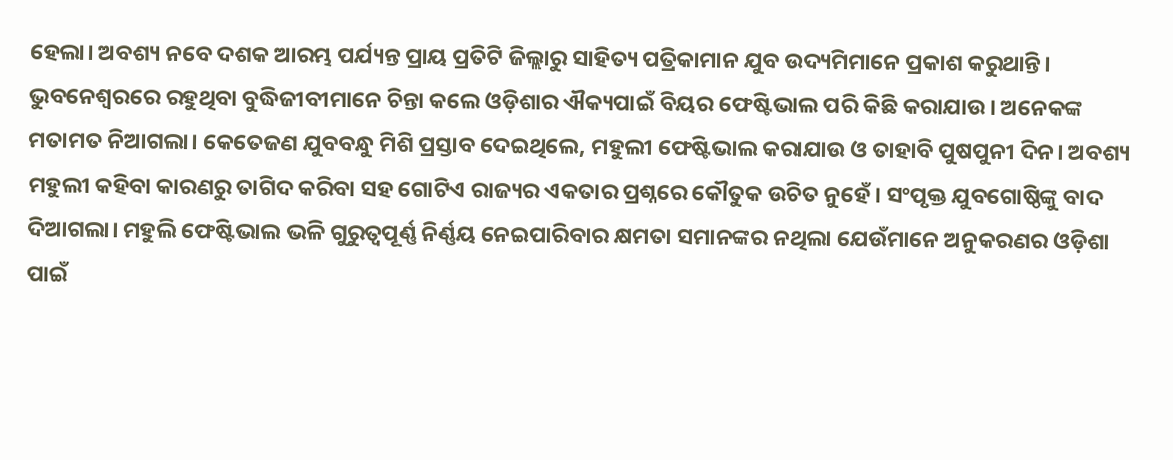ହେଲା। ଅବଶ୍ୟ ନବେ ଦଶକ ଆରମ୍ଭ ପର୍ଯ୍ୟନ୍ତ ପ୍ରାୟ ପ୍ରତିଟି ଜିଲ୍ଲାରୁ ସାହିତ୍ୟ ପତ୍ରିକାମାନ ଯୁବ ଉଦ୍ୟମିମାନେ ପ୍ରକାଶ କରୁଥାନ୍ତି।
ଭୁବନେଶ୍ୱରରେ ରହୁଥିବା ବୁଦ୍ଧିଜୀବୀମାନେ ଚିନ୍ତା କଲେ ଓଡ଼ିଶାର ଐକ୍ୟପାଇଁ ବିୟର ଫେଷ୍ଟିଭାଲ ପରି କିଛି କରାଯାଉ। ଅନେକଙ୍କ ମତାମତ ନିଆଗଲା। କେତେଜଣ ଯୁବବନ୍ଧୁ ମିଶି ପ୍ରସ୍ତାବ ଦେଇଥିଲେ, ମହୁଲୀ ଫେଷ୍ଟିଭାଲ କରାଯାଉ ଓ ତାହାବି ପୁଷପୁନୀ ଦିନ। ଅବଶ୍ୟ ମହୁଲୀ କହିବା କାରଣରୁ ତାଗିଦ କରିବା ସହ ଗୋଟିଏ ରାଜ୍ୟର ଏକତାର ପ୍ରଶ୍ନରେ କୌତୁକ ଉଚିତ ନୁହେଁ। ସଂପୃକ୍ତ ଯୁବଗୋଷ୍ଠିଙ୍କୁ ବାଦ ଦିଆଗଲା। ମହୁଲି ଫେଷ୍ଟିଭାଲ ଭଳି ଗୁରୁତ୍ଵପୂର୍ଣ୍ଣ ନିର୍ଣ୍ଣୟ ନେଇପାରିବାର କ୍ଷମତା ସମାନଙ୍କର ନଥିଲା ଯେଉଁମାନେ ଅନୁକରଣର ଓଡ଼ିଶା ପାଇଁ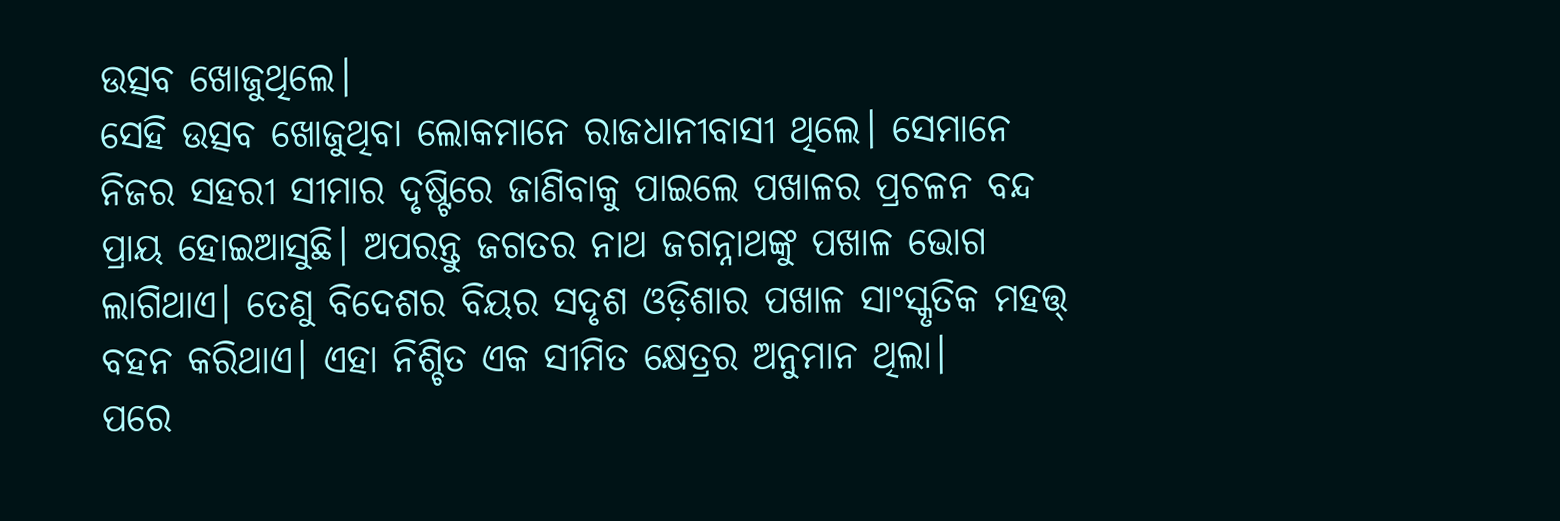ଉତ୍ସବ ଖୋଜୁଥିଲେ।
ସେହି ଉତ୍ସବ ଖୋଜୁଥିବା ଲୋକମାନେ ରାଜଧାନୀବାସୀ ଥିଲେ। ସେମାନେ ନିଜର ସହରୀ ସୀମାର ଦୃଷ୍ଟିରେ ଜାଣିବାକୁ ପାଇଲେ ପଖାଳର ପ୍ରଚଳନ ବନ୍ଦ ପ୍ରାୟ ହୋଇଆସୁଛି। ଅପରନ୍ତୁ ଜଗତର ନାଥ ଜଗନ୍ନାଥଙ୍କୁ ପଖାଳ ଭୋଗ ଲାଗିଥାଏ। ତେଣୁ ବିଦେଶର ବିୟର ସଦୃଶ ଓଡ଼ିଶାର ପଖାଳ ସାଂସ୍କୃତିକ ମହତ୍ତ୍ ବହନ କରିଥାଏ। ଏହା ନିଶ୍ଚିତ ଏକ ସୀମିତ କ୍ଷେତ୍ରର ଅନୁମାନ ଥିଲା।
ପରେ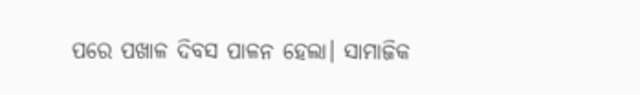ପରେ ପଖାଳ ଦିବସ ପାଳନ ହେଲା। ସାମାଜିକ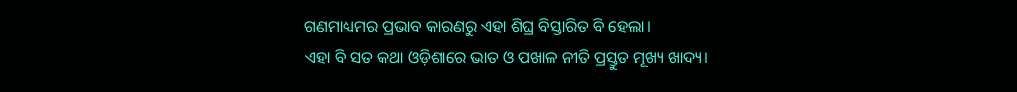ଗଣମାଧ୍ୟମର ପ୍ରଭାବ କାରଣରୁ ଏହା ଶିଘ୍ର ବିସ୍ତାରିତ ବି ହେଲା।
ଏହା ବି ସତ କଥା ଓଡ଼ିଶାରେ ଭାତ ଓ ପଖାଳ ନୀତି ପ୍ରସ୍ତୁତ ମୂଖ୍ୟ ଖାଦ୍ୟ।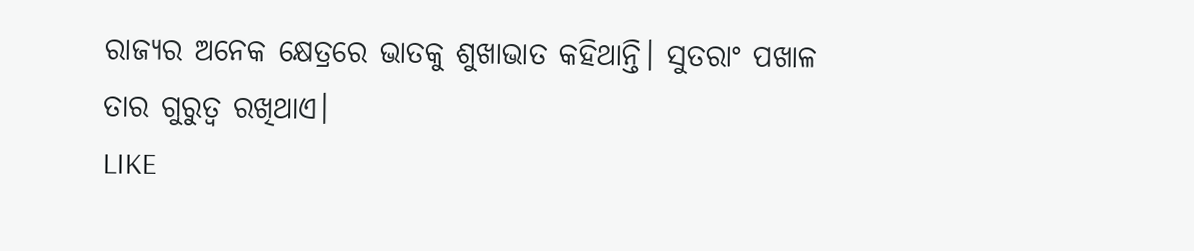ରାଜ୍ୟର ଅନେକ କ୍ଷେତ୍ରରେ ଭାତକୁ ଶୁଖାଭାତ କହିଥାନ୍ତି। ସୁତରାଂ ପଖାଳ ତାର ଗୁରୁତ୍ଵ ରଖିଥାଏ।
LIKE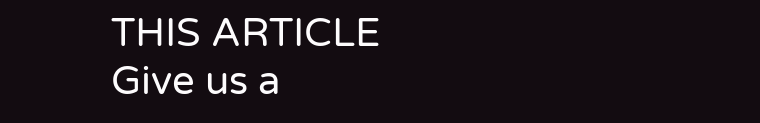THIS ARTICLE
Give us a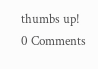thumbs up!
0 Comments